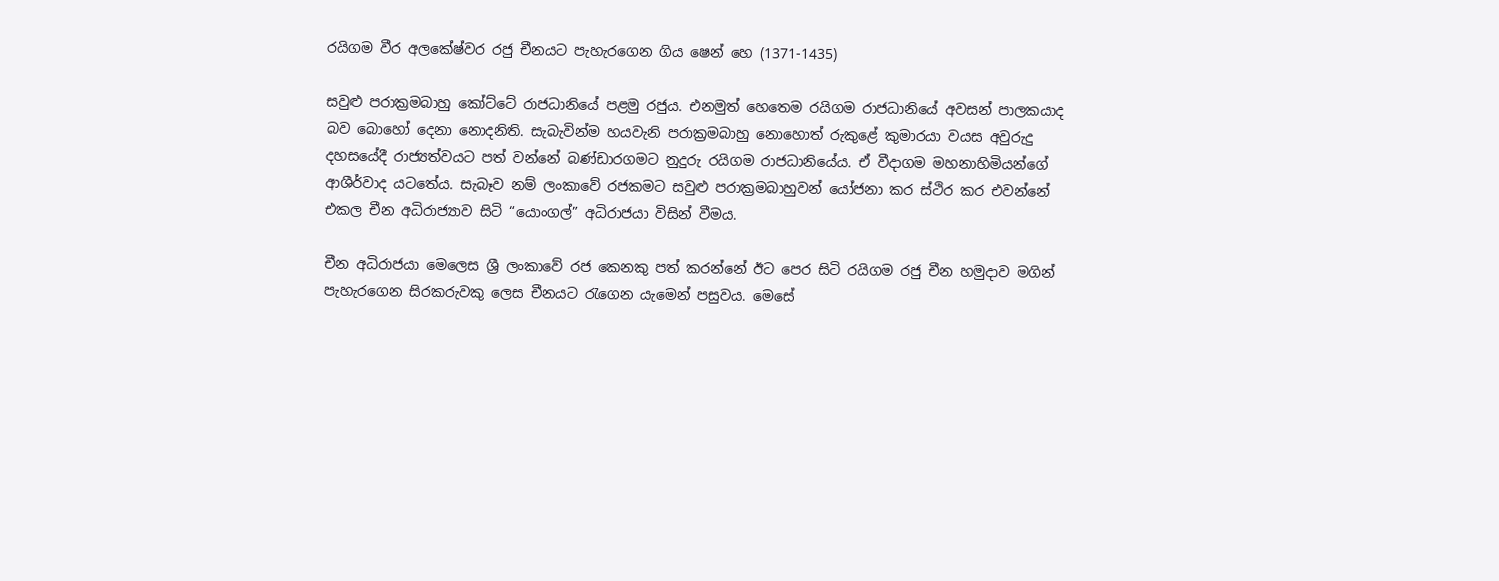රයිගම වීර අලකේෂ්වර රජු චීනයට පැහැරගෙන ගිය ෂෙන් හෙ (1371-1435)

සවුළු පරාක්‍රමබාහු කෝට්‌ටේ රාජධානියේ පළමු රජුය. එනමුත් හෙතෙම රයිගම රාජධානියේ අවසන් පාලකයාද බව බොහෝ දෙනා නොදනිති. සැබැවින්ම හයවැනි පරාක්‍රමබාහු නොහොත් රුකුළේ කුමාරයා වයස අවුරුදු දහසයේදී රාජ්‍යත්වයට පත් වන්නේ බණ්‌ඩාරගමට නුදුරු රයිගම රාජධානියේය. ඒ වීදාගම මහනාහිමියන්ගේ ආශීර්වාද යටතේය. සැබෑව නම් ලංකාවේ රජකමට සවුළු පරාක්‍රමබාහුවන් යෝජනා කර ස්‌ථිර කර එවන්නේ එකල චීන අධිරාජ්‍යාව සිටි “යොංගල්” අධිරාජයා විසින් වීමය.

චීන අධිරාජයා මෙලෙස ශ්‍රී ලංකාවේ රජ කෙනකු පත් කරන්නේ ඊට පෙර සිටි රයිගම රජු චීන හමුදාව මගින් පැහැරගෙන සිරකරුවකු ලෙස චීනයට රැගෙන යැමෙන් පසුවය. මෙසේ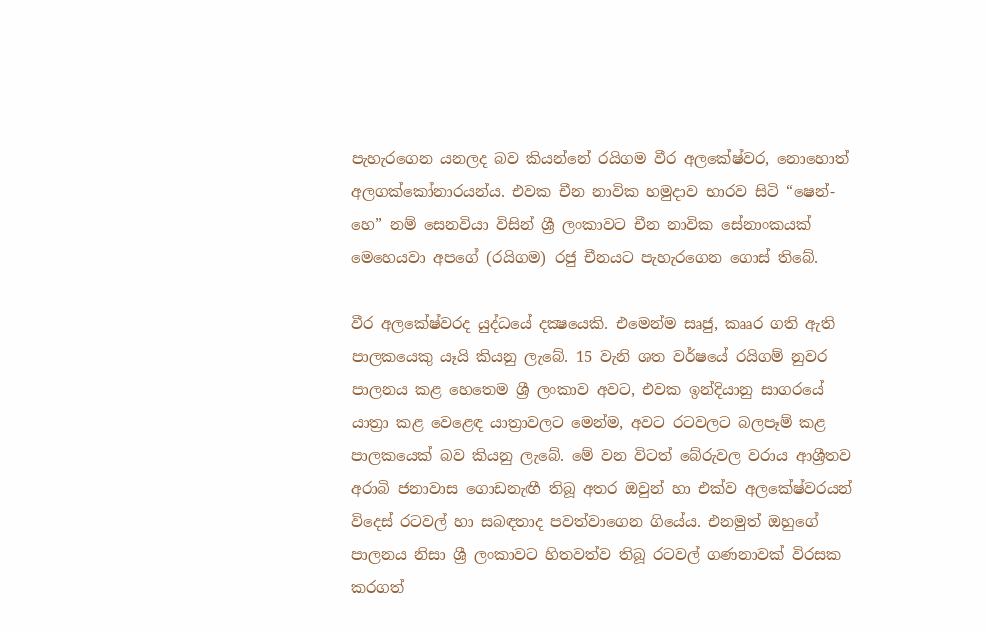පැහැරගෙන යනලද බව කියන්නේ රයිගම වීර අලකේෂ්වර, නොහොත් අලගක්‌කෝනාරයන්ය. එවක චීන නාවික හමුදාව භාරව සිටි “ෂෙන්-හෙ” නම් සෙනවියා විසින් ශ්‍රී ලංකාවට චීන නාවික සේනාංකයක්‌ මෙහෙයවා අපගේ (රයිගම) රජු චීනයට පැහැරගෙන ගොස්‌ තිබේ.

වීර අලකේෂ්වරද යුද්ධයේ දක්‍ෂයෙකි. එමෙන්ම සෘජු, කෲර ගති ඇති පාලකයෙකු යෑයි කියනු ලැබේ. 15 වැනි ශත වර්ෂයේ රයිගම් නුවර පාලනය කළ හෙතෙම ශ්‍රී ලංකාව අවට, එවක ඉන්දියානු සාගරයේ යාත්‍රා කළ වෙළෙඳ යාත්‍රාවලට මෙන්ම, අවට රටවලට බලපෑම් කළ පාලකයෙක්‌ බව කියනු ලැබේ. මේ වන විටත් බේරුවල වරාය ආශ්‍රීතව අරාබි ජනාවාස ගොඩනැඟී තිබූ අතර ඔවුන් හා එක්‌ව අලකේෂ්වරයන් විදෙස්‌ රටවල් හා සබඳතාද පවත්වාගෙන ගියේය. එනමුත් ඔහුගේ පාලනය නිසා ශ්‍රී ලංකාවට හිතවත්ව තිබූ රටවල් ගණනාවක්‌ විරසක කරගත්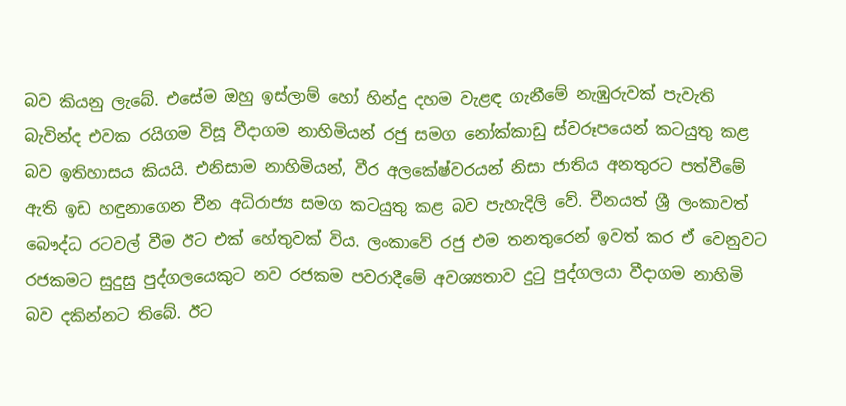බව කියනු ලැබේ. එසේම ඔහු ඉස්‌ලාම් හෝ හින්දු දහම වැළඳ ගැනීමේ නැඹුරුවක්‌ පැවැති බැවින්ද එවක රයිගම විසූ වීදාගම නාහිමියන් රජු සමග නෝක්‌කාඩු ස්‌වරූපයෙන් කටයුතු කළ බව ඉතිහාසය කියයි. එනිසාම නාහිමියන්, වීර අලකේෂ්වරයන් නිසා ජාතිය අනතුරට පත්වීමේ ඇති ඉඩ හඳුනාගෙන චීන අධිරාජ්‍ය සමග කටයුතු කළ බව පැහැදිලි වේ. චීනයත් ශ්‍රී ලංකාවත් බෞද්ධ රටවල් වීම ඊට එක්‌ හේතුවක්‌ විය. ලංකාවේ රජු එම තනතුරෙන් ඉවත් කර ඒ වෙනුවට රජකමට සුදුසු පුද්ගලයෙකුට නව රජකම පවරාදීමේ අවශ්‍යතාව දුටු පුද්ගලයා වීදාගම නාහිමි බව දකින්නට තිබේ. ඊට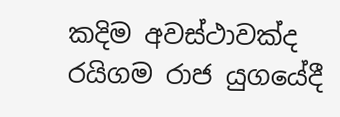කදිම අවස්‌ථාවක්‌ද රයිගම රාජ යුගයේදී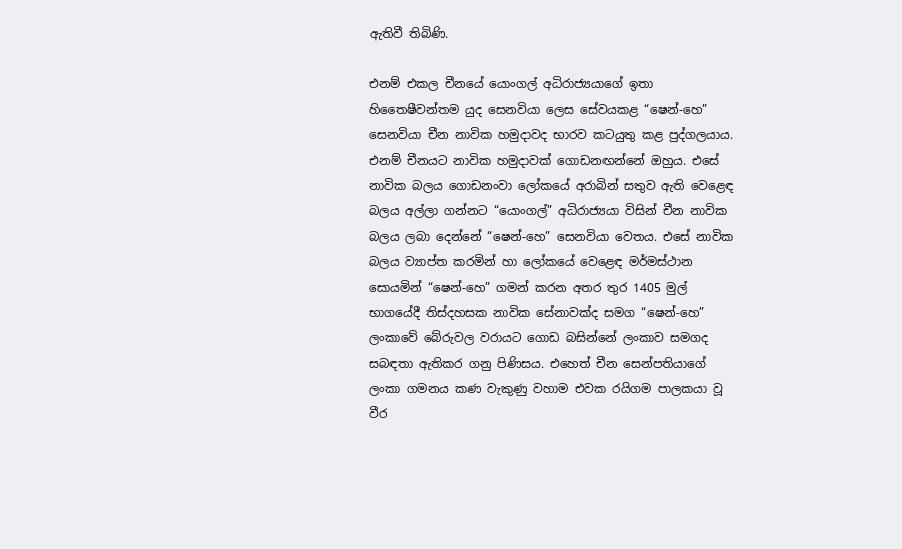ඇතිවී තිබිණි.

එනම් එකල චීනයේ යොංගල් අධිරාජ්‍යයාගේ ඉතා හිතෛෂීවන්තම යුද සෙනවියා ලෙස සේවයකළ “ෂෙන්-හෙ” සෙනවියා චීන නාවික හමුදාවද භාරව කටයුතු කළ පුද්ගලයාය. එනම් චීනයට නාවික හමුදාවක්‌ ගොඩනඟන්නේ ඔහුය. එසේ නාවික බලය ගොඩනංවා ලෝකයේ අරාබින් සතුව ඇති වෙළෙඳ බලය අල්ලා ගන්නට “යොංගල්” අධිරාජ්‍යයා විසින් චීන නාවික බලය ලබා දෙන්නේ “ෂෙන්-හෙ” සෙනවියා වෙතය. එසේ නාවික බලය ව්‍යාප්ත කරමින් හා ලෝකයේ වෙළෙඳ මර්මස්‌ථාන සොයමින් “ෂෙන්-හෙ” ගමන් කරන අතර තුර 1405 මුල් භාගයේදී තිස්‌දහසක නාවික සේනාවක්‌ද සමග “ෂෙන්-හෙ” ලංකාවේ බේරුවල වරායට ගොඩ බසින්නේ ලංකාව සමගද සබඳතා ඇතිකර ගනු පිණිසය. එහෙත් චීන සෙන්පතියාගේ ලංකා ගමනය කණ වැකුණු වහාම එවක රයිගම පාලකයා වූ වීර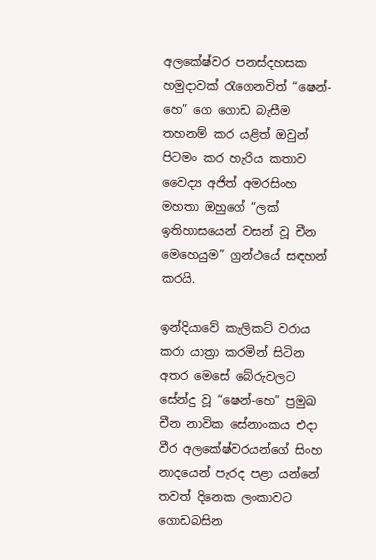අලකේෂ්වර පනස්‌දහසක හමුදාවක්‌ රැගෙනවිත් “ෂෙන්-හෙ” ගෙ ගොඩ බැසීම තහනම් කර යළිත් ඔවුන් පිටමං කර හැරිය කතාව වෛද්‍ය අජිත් අමරසිංහ මහතා ඔහුගේ “ලක්‌ ඉතිහාසයෙන් වසන් වූ චීන මෙහෙයුම” ග්‍රන්ථයේ සඳහන් කරයි.

ඉන්දියාවේ කැලිකට්‌ වරාය කරා යාත්‍රා කරමින් සිටින අතර මෙසේ බේරුවලට සේන්දු වූ “ෂෙන්-හෙ” ප්‍රමුඛ චීන නාවික සේනාංකය එදා වීර අලකේෂ්වරයන්ගේ සිංහ නාදයෙන් පැරද පළා යන්නේ තවත් දිනෙක ලංකාවට ගොඩබසින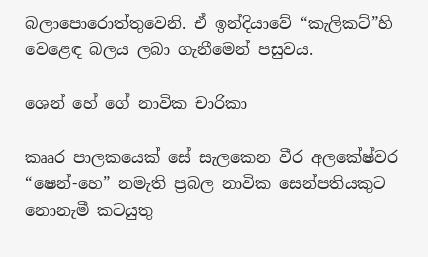බලාපොරොත්තුවෙනි. ඒ ඉන්දියාවේ “කැලිකට්‌”හි වෙළෙඳ බලය ලබා ගැනීමෙන් පසුවය.

ශෙන් හේ ගේ නාවික චාරිකා

කෲර පාලකයෙක්‌ සේ සැලකෙන වීර අලකේෂ්වර “ෂෙන්-හෙ” නමැති ප්‍රබල නාවික සෙන්පතියකුට නොනැමී කටයුතු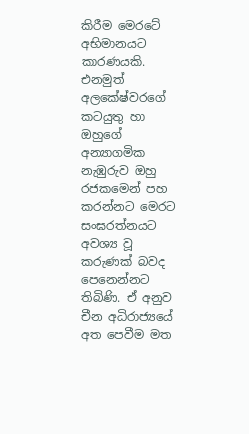කිරීම මෙරටේ අභිමානයට කාරණයකි. එනමුත් අලකේෂ්වරගේ කටයුතු හා ඔහුගේ අන්‍යාගමික නැඹුරුව ඔහු රජකමෙන් පහ කරන්නට මෙරට සංඝරත්නයට අවශ්‍ය වූ කරුණක්‌ බවද පෙනෙන්නට තිබිණි. ඒ අනුව චීන අධිරාජ්‍යයේ අත පෙවීම මත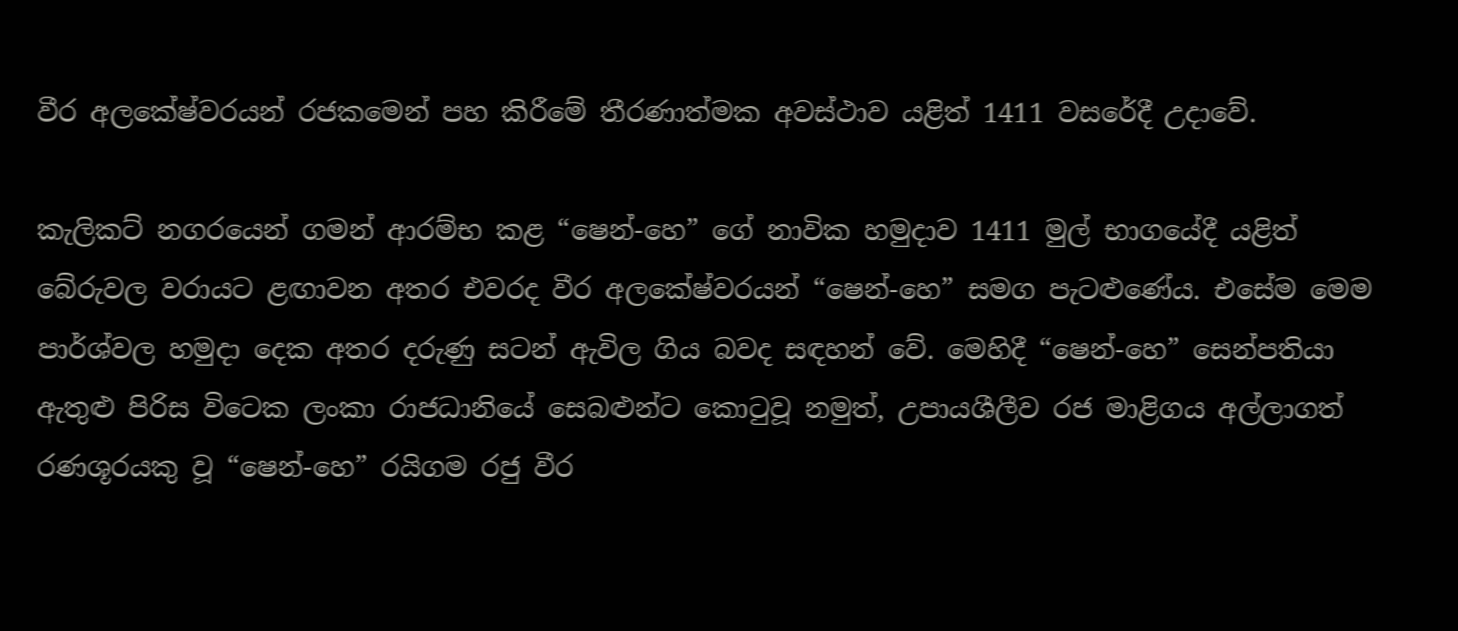වීර අලකේෂ්වරයන් රජකමෙන් පහ කිරීමේ තීරණාත්මක අවස්‌ථාව යළිත් 1411 වසරේදී උදාවේ.

කැලිකට්‌ නගරයෙන් ගමන් ආරම්භ කළ “ෂෙන්-හෙ” ගේ නාවික හමුදාව 1411 මුල් භාගයේදී යළිත් බේරුවල වරායට ළඟාවන අතර එවරද වීර අලකේෂ්වරයන් “ෂෙන්-හෙ” සමග පැටළුණේය. එසේම මෙම පාර්ශ්වල හමුදා දෙක අතර දරුණු සටන් ඇවිල ගිය බවද සඳහන් වේ. මෙහිදී “ෂෙන්-හෙ” සෙන්පතියා ඇතුළු පිරිස විටෙක ලංකා රාජධානියේ සෙබළුන්ට කොටුවූ නමුත්, උපායශීලීව රජ මාළිගය අල්ලාගත් රණශූරයකු වූ “ෂෙන්-හෙ” රයිගම රජු වීර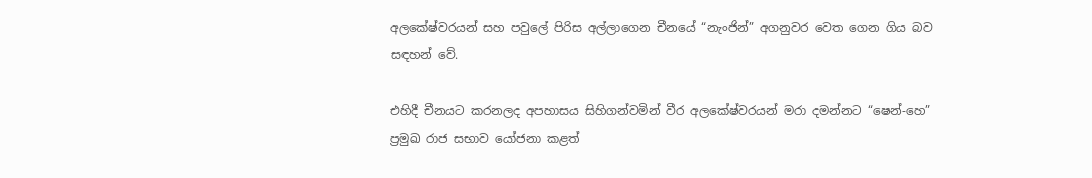අලකේෂ්වරයන් සහ පවුලේ පිරිස අල්ලාගෙන චීනයේ “නැංජින්” අගනුවර වෙත ගෙන ගිය බව සඳහන් වේ.

එහිදී චීනයට කරනලද අපහාසය සිහිගන්වමින් වීර අලකේෂ්වරයන් මරා දමන්නට “ෂෙන්-හෙ” ප්‍රමුඛ රාජ සභාව යෝජනා කළත්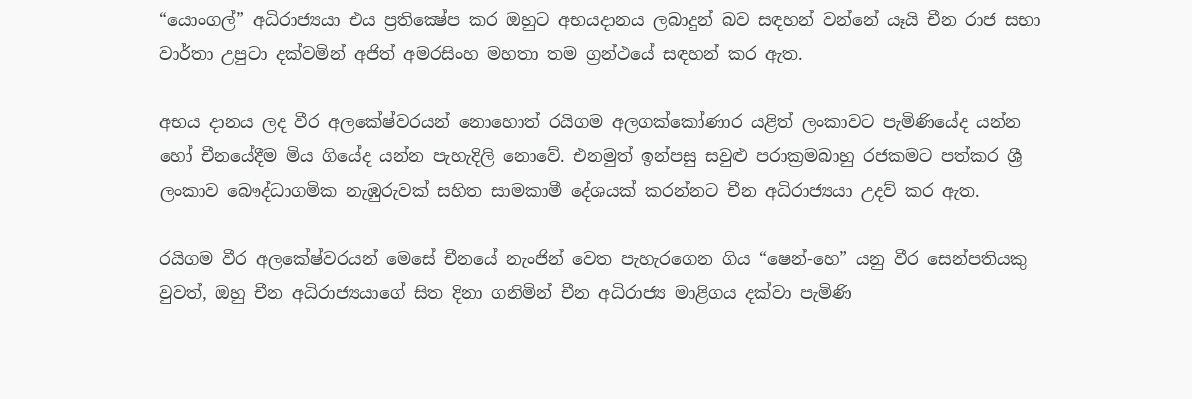“යොංගල්” අධිරාජ්‍යයා එය ප්‍රතික්‍ෂේප කර ඔහුට අභයදානය ලබාදුන් බව සඳහන් වන්නේ යෑයි චීන රාජ සභා වාර්තා උපුටා දක්‌වමින් අජිත් අමරසිංහ මහතා තම ග්‍රන්ථයේ සඳහන් කර ඇත.

අභය දානය ලද වීර අලකේෂ්වරයන් නොහොත් රයිගම අලගක්‌කෝණාර යළිත් ලංකාවට පැමිණියේද යන්න හෝ චීනයේදීම මිය ගියේද යන්න පැහැදිලි නොවේ. එනමුත් ඉන්පසු සවුළු පරාක්‍රමබාහු රජකමට පත්කර ශ්‍රී ලංකාව බෞද්ධාගමික නැඹුරුවක්‌ සහිත සාමකාමී දේශයක්‌ කරන්නට චීන අධිරාජ්‍යයා උදව් කර ඇත.

රයිගම වීර අලකේෂ්වරයන් මෙසේ චීනයේ නැංජින් වෙත පැහැරගෙන ගිය “ෂෙන්-හෙ” යනු වීර සෙන්පතියකු වුවත්, ඔහු චීන අධිරාජ්‍යයාගේ සිත දිනා ගනිමින් චීන අධිරාජ්‍ය මාළිගය දක්‌වා පැමිණි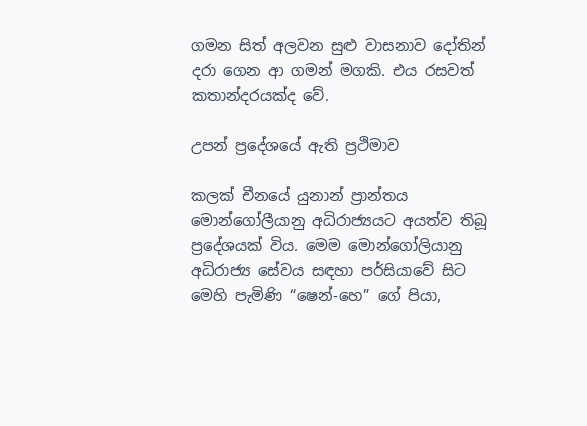ගමන සිත් අලවන සුළු වාසනාව දෝතින් දරා ගෙන ආ ගමන් මගකි. එය රසවත් කතාන්දරයක්‌ද වේ.

උපන් ප්‍රදේශයේ ඇති ප්‍රථිමාව

කලක්‌ චීනයේ යුනාන් ප්‍රාන්තය මොන්ගෝලීයානු අධිරාජ්‍යයට අයත්ව තිබූ ප්‍රදේශයක්‌ විය. මෙම මොන්ගෝලියානු අධිරාජ්‍ය සේවය සඳහා පර්සියාවේ සිට මෙහි පැමිණි “ෂෙන්-හෙ” ගේ පියා,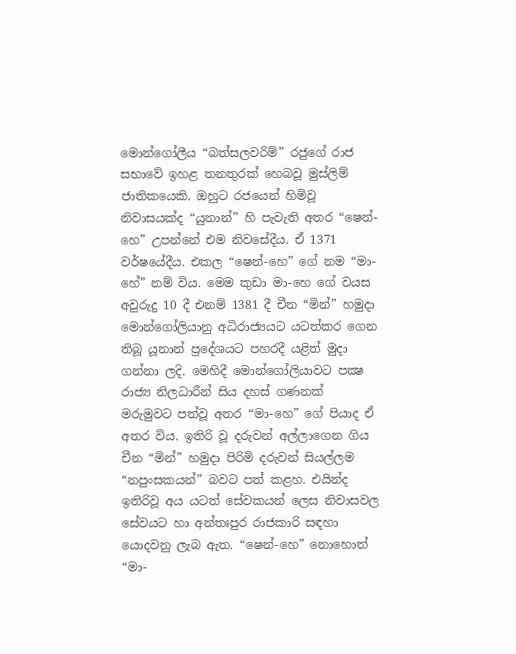මොන්ගෝලීය “බත්සලවරිම්” රජුගේ රාජ සභාවේ ඉහළ තනතුරක්‌ හෙබවූ මුස්‌ලිම් ජාතිකයෙකි. ඔහුට රජයෙන් හිමිවූ නිවාසයක්‌ද “යුනාන්” හි පැවැති අතර “ෂෙන්-හෙ” උපන්නේ එම නිවසේදීය. ඒ 1371 වර්ෂයේදීය. එකල “ෂෙන්-හෙ” ගේ නම “මා-හේ” නම් විය. මෙම කුඩා මා-හෙ ගේ වයස අවුරුදු 10 දී එනම් 1381 දී චීන “මින්” හමුදා මොන්ගෝලියානු අධිරාජ්‍යයට යටත්කර ගෙන තිබූ යූනාන් ප්‍රදේශයට පහරදී යළිත් මුදා ගන්නා ලදි. මෙහිදී මොන්ගෝලියාවට පක්‍ෂ රාජ්‍ය නිලධාරීන් සිය දහස්‌ ගණනක්‌ මරුමුවට පත්වූ අතර “මා-හෙ” ගේ පියාද ඒ අතර විය. ඉතිරි වූ දරුවන් අල්ලාගෙන ගිය චීන “මින්” හමුදා පිරිමි දරුවන් සියල්ලම “නපුංසකයන්” බවට පත් කළහ. එයින්ද ඉතිරිවූ අය යටත් සේවකයන් ලෙස නිවාසවල සේවයට හා අන්තඃපුර රාජකාරි සඳහා යොදවනු ලැබ ඇත. “ෂෙන්-හෙ” නොහොත් “මා-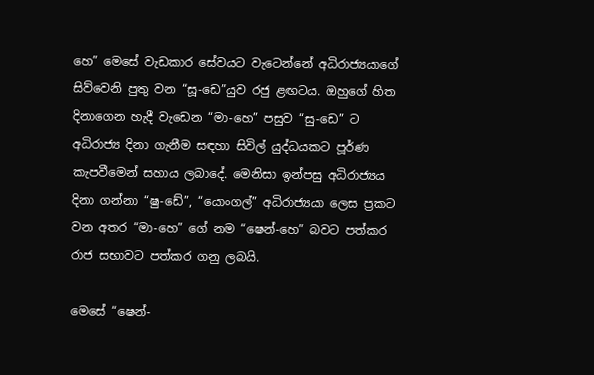හෙ” මෙසේ වැඩකාර සේවයට වැටෙන්නේ අධිරාජ්‍යයාගේ සිව්වෙනි පුතු වන “සූ-ඩෙ”යුව රජු ළඟටය. ඔහුගේ හිත දිනාගෙන හැදී වැඩෙන “මා-හෙ” පසුව “සු-ඩෙ” ට අධිරාජ්‍ය දිනා ගැනීම සඳහා සිවිල් යුද්ධයකට පූර්ණ කැපවීමෙන් සහාය ලබාදේ. මෙනිසා ඉන්පසු අධිරාජ්‍යය දිනා ගන්නා “ෂු-ඩේ”, “යොංගල්” අධිරාජ්‍යයා ලෙස ප්‍රකට වන අතර “මා-හෙ” ගේ නම “ෂෙන්-හෙ” බවට පත්කර රාජ සභාවට පත්කර ගනු ලබයි.

මෙසේ “ෂෙන්-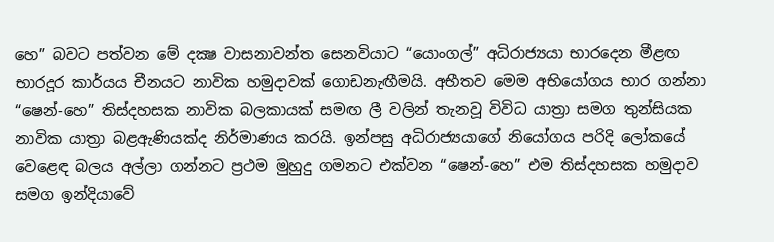හෙ” බවට පත්වන මේ දක්‍ෂ වාසනාවන්ත සෙනවියාට “යොංගල්” අධිරාජ්‍යයා භාරදෙන මීළඟ භාරදූර කාර්යය චීනයට නාවික හමුදාවක්‌ ගොඩනැඟීමයි. අභීතව මෙම අභියෝගය භාර ගන්නා “ෂෙන්-හෙ” තිස්‌දහසක නාවික බලකායක්‌ සමඟ ලී වලින් තැනවූ විවිධ යාත්‍රා සමග තුන්සියක නාවික යාත්‍රා බළඇණියක්‌ද නිර්මාණය කරයි. ඉන්පසු අධිරාජ්‍යයාගේ නියෝගය පරිදි ලෝකයේ වෙළෙඳ බලය අල්ලා ගන්නට ප්‍රථම මුහුදු ගමනට එක්‌වන “ෂෙන්-හෙ” එම තිස්‌දහසක හමුදාව සමග ඉන්දියාවේ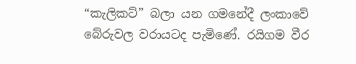“කැලිකට්‌” බලා යන ගමනේදී ලංකාවේ බේරුවල වරායටද පැමිණේ. රයිගම වීර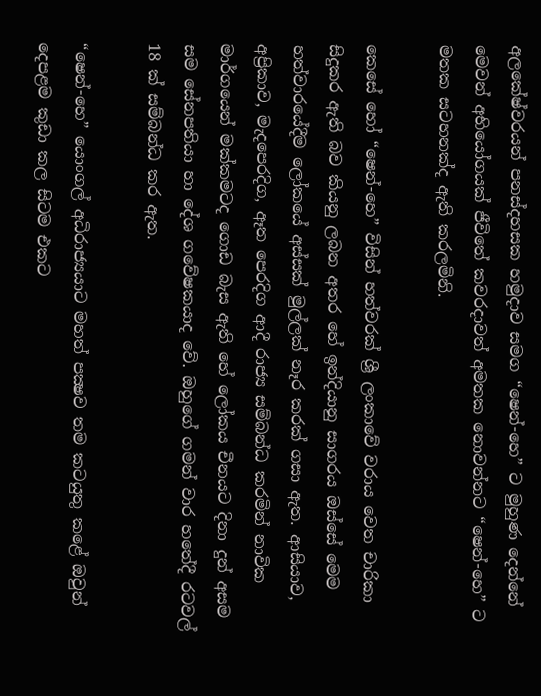අලකේෂ්වරයන් පනස්‌දහසක හමුදාව සමග “ෂෙන්-හෙ” ට මුහුණ දෙන්නේ මෙවන් අභියෝගයක්‌ ජීවිතේ කවරදාවත් අමතක නොවන්නට “ෂෙන්-හෙ” ට මතක සටහනක්‌ද ඇති කරලමිනි.

කෙසේ හෝ “ෂෙන්-හෙ” විසින් හත්වරක්‌ ශ්‍රී ලංකාවේ වරාය වෙත චාරිකා සිදුකර ඇති බව කියනු ලබන අතර හේ ඉන්දියානු සාගරය ඔස්‌සේ මෙම හත්වාරයේදීම ලෝකයේ අස්‌සක්‌ මුල්ලක්‌ නෑර කරක්‌ ගසා ඇත. ආසියාව, අප්‍රිකාව, මැදපෙරදිග, ඈත පෙරදිග ආදී රාජ්‍ය සම්බන්ධ කරමින් නාවික මාර්ගයෙන් මක්‌කමටද ගොඩ බැස ඇති හේ ලෝකය චීනයට දිනා දුන් අසම සම සේනපතියා හා දේශ ගවේෂකයාද වේ. ඔහුගේ ගමන් වාර හතේදී රටවල් 18 ක්‌ සම්බන්ධ කර ඇත.

“ෂෙන්-හෙ” යොංගල් අධිරාජ්‍යයාට මහත් පක්‍ෂව තම කටයුතු කළේ ඔවුන් දෙපළම කුඩා කල සිටම එකට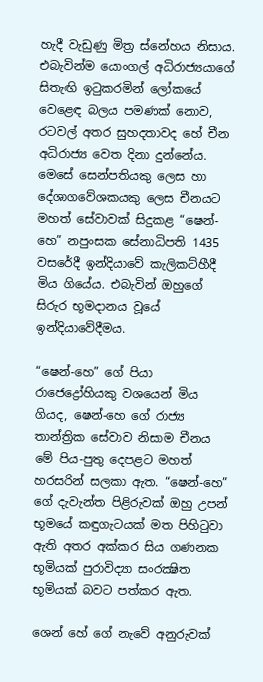හැදී වැඩුණු මිත්‍ර ස්‌නේහය නිසාය. එබැවින්ම යොංගල් අධිරාජ්‍යයාගේ සිතැඟි ඉටුකරමින් ලෝකයේ වෙළෙඳ බලය පමණක්‌ නොව, රටවල් අතර සුහදතාවද හේ චීන අධිරාජ්‍ය වෙත දිනා දුන්නේය. මෙසේ සෙන්පතියකු ලෙස හා දේශාගවේශකයකු ලෙස චීනයට මහත් සේවාවක්‌ සිදුකළ “ෂෙන්-හෙ” නපුංසක සේනාධිපති 1435 වසරේදී ඉන්දියාවේ කැලිකට්‌හීදී මිය ගියේය. එබැවින් ඔහුගේ සිරුර භූමදානය වූයේ ඉන්දියාවේදීමය.

“ෂෙන්-හෙ” ගේ පියා රාජෙද්‍රෝහියකු වශයෙන් මිය ගියද, ෂෙන්-හෙ ගේ රාජ්‍ය තාන්ත්‍රික සේවාව නිසාම චීනය මේ පිය-පුතු දෙපළට මහත් හරසරින් සලකා ඇත. “ෂෙන්-හෙ” ගේ දැවැන්ත පිළිරුවක්‌ ඔහු උපන් භූමයේ කඳුගැටයක්‌ මත පිහිටුවා ඇති අතර අක්‌කර සිය ගණනක භූමියක්‌ පුරාවිද්‍යා සංරක්‍ෂිත භූමියක්‌ බවට පත්කර ඇත.

ශෙන් හේ ගේ නැවේ අනුරුවක්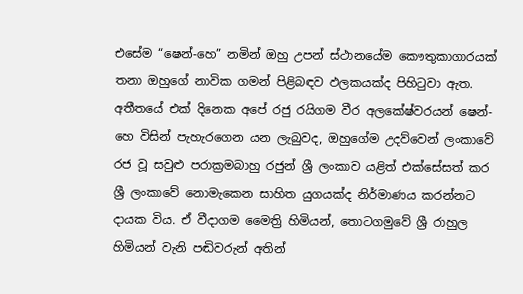එසේම “ෂෙන්-හෙ” නමින් ඔහු උපන් ස්‌ථානයේම කෞතුකාගාරයක්‌ තනා ඔහුගේ නාවික ගමන් පිළිබඳව ඵලකයක්‌ද පිහිටුවා ඇත. අතීතයේ එක්‌ දිනෙක අපේ රජු රයිගම වීර අලකේෂ්වරයන් ෂෙන්-හෙ විසින් පැහැරගෙන යන ලැබුවද, ඔහුගේම උදව්වෙන් ලංකාවේ රජ වූ සවුළු පරාක්‍රමබාහු රජුන් ශ්‍රී ලංකාව යළිත් එක්‌සේසත් කර ශ්‍රී ලංකාවේ නොමැකෙන සාහිත යුගයක්‌ද නිර්මාණය කරන්නට දායක විය. ඒ වීදාගම මෛත්‍රි හිමියන්, තොටගමුවේ ශ්‍රී රාහුල හිමියන් වැනි පඬිවරුන් අතින්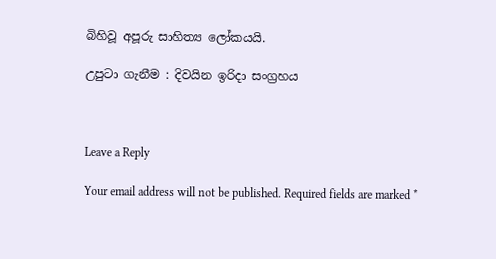බිහිවූ අපූරු සාහිත්‍ය ලෝකයයි.

උපුටා ගැනීම : දිවයින ඉරිදා සංග්‍රහය



Leave a Reply

Your email address will not be published. Required fields are marked *